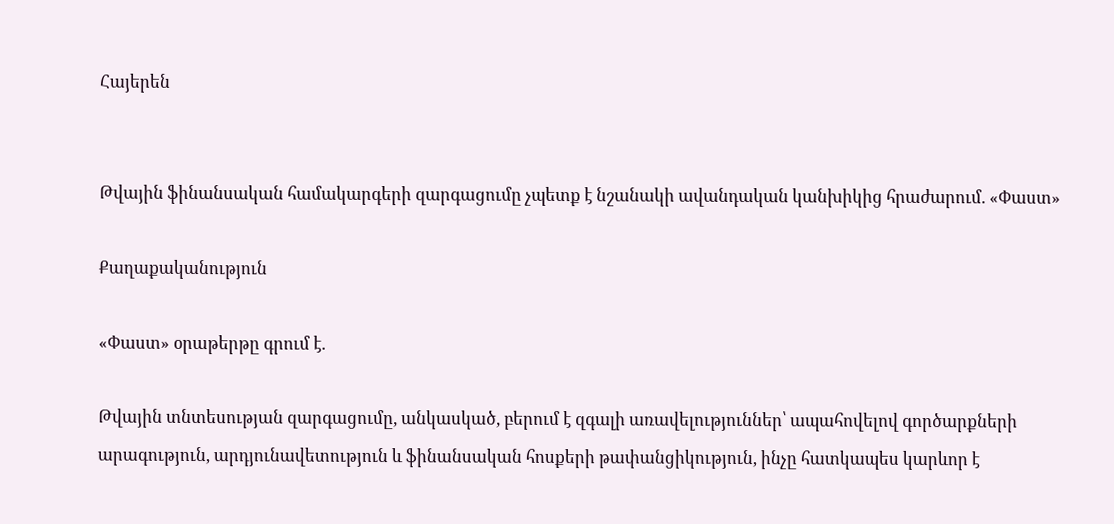Հայերեն


Թվային ֆինանսական համակարգերի զարգացումը չպետք է նշանակի ավանդական կանխիկից հրաժարում. «Փաստ»

Քաղաքականություն

«Փաստ» օրաթերթը գրում է.

Թվային տնտեսության զարգացումը, անկասկած, բերում է զգալի առավելություններ՝ ապահովելով գործարքների արագություն, արդյունավետություն և ֆինանսական հոսքերի թափանցիկություն, ինչը հատկապես կարևոր է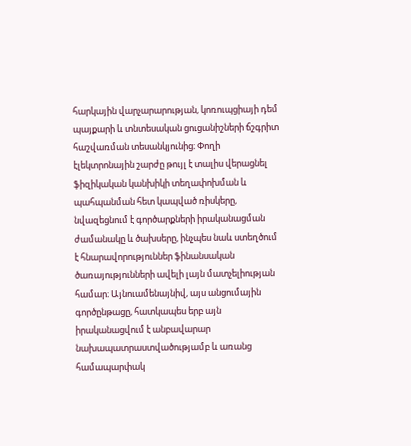հարկային վարչարարության, կոռուպցիայի դեմ պայքարի և տնտեսական ցուցանիշների ճշգրիտ հաշվառման տեսանկյունից։ Փողի էլեկտրոնային շարժը թույլ է տալիս վերացնել ֆիզիկական կանխիկի տեղափոխման և պահպանման հետ կապված ռիսկերը, նվազեցնում է գործարքների իրականացման ժամանակը և ծախսերը, ինչպես նաև ստեղծում է հնարավորություններ ֆինանսական ծառայությունների ավելի լայն մատչելիության համար։ Այնուամենայնիվ, այս անցումային գործընթացը, հատկապես երբ այն իրականացվում է անբավարար նախապատրաստվածությամբ և առանց համապարփակ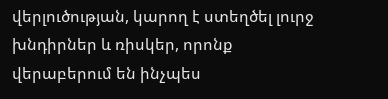վերլուծության, կարող է ստեղծել լուրջ խնդիրներ և ռիսկեր, որոնք վերաբերում են ինչպես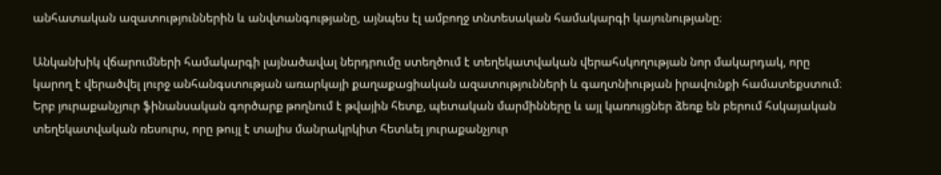անհատական ազատություններին և անվտանգությանը, այնպես էլ ամբողջ տնտեսական համակարգի կայունությանը։

Անկանխիկ վճարումների համակարգի լայնածավալ ներդրումը ստեղծում է տեղեկատվական վերահսկողության նոր մակարդակ, որը կարող է վերածվել լուրջ անհանգստության առարկայի քաղաքացիական ազատությունների և գաղտնիության իրավունքի համատեքստում։ Երբ յուրաքանչյուր ֆինանսական գործարք թողնում է թվային հետք, պետական մարմինները և այլ կառույցներ ձեռք են բերում հսկայական տեղեկատվական ռեսուրս, որը թույլ է տալիս մանրակրկիտ հետևել յուրաքանչյուր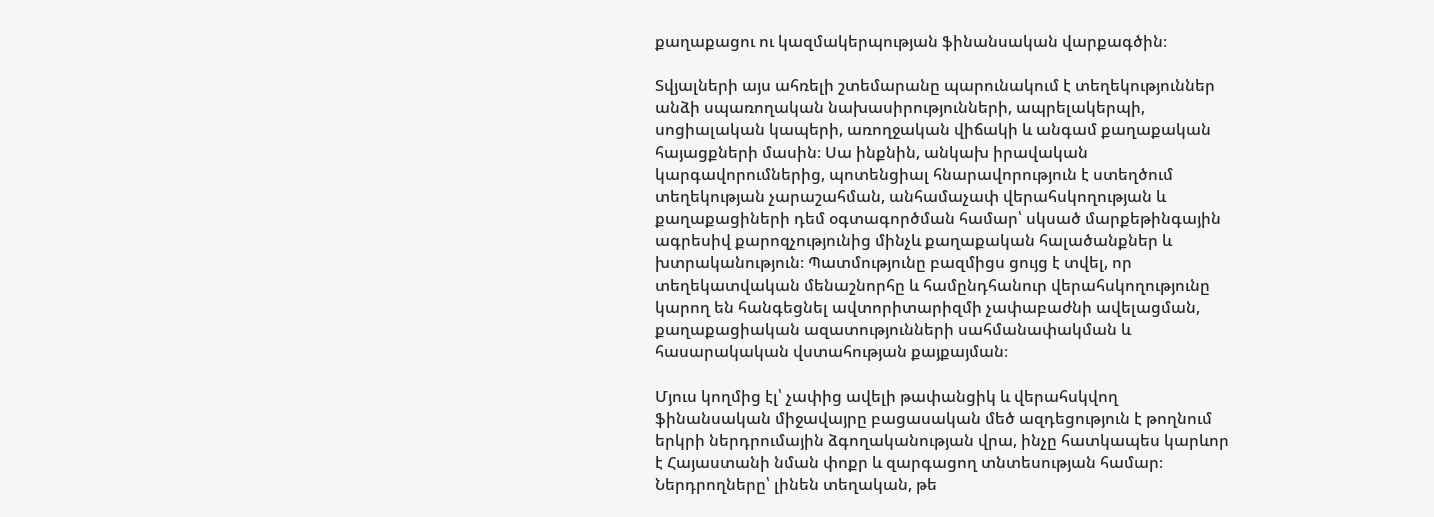քաղաքացու ու կազմակերպության ֆինանսական վարքագծին։

Տվյալների այս ահռելի շտեմարանը պարունակում է տեղեկություններ անձի սպառողական նախասիրությունների, ապրելակերպի, սոցիալական կապերի, առողջական վիճակի և անգամ քաղաքական հայացքների մասին։ Սա ինքնին, անկախ իրավական կարգավորումներից, պոտենցիալ հնարավորություն է ստեղծում տեղեկության չարաշահման, անհամաչափ վերահսկողության և քաղաքացիների դեմ օգտագործման համար՝ սկսած մարքեթինգային ագրեսիվ քարոզչությունից մինչև քաղաքական հալածանքներ և խտրականություն։ Պատմությունը բազմիցս ցույց է տվել, որ տեղեկատվական մենաշնորհը և համընդհանուր վերահսկողությունը կարող են հանգեցնել ավտորիտարիզմի չափաբաժնի ավելացման, քաղաքացիական ազատությունների սահմանափակման և հասարակական վստահության քայքայման։

Մյուս կողմից էլ՝ չափից ավելի թափանցիկ և վերահսկվող ֆինանսական միջավայրը բացասական մեծ ազդեցություն է թողնում երկրի ներդրումային ձգողականության վրա, ինչը հատկապես կարևոր է Հայաստանի նման փոքր և զարգացող տնտեսության համար։ Ներդրողները՝ լինեն տեղական, թե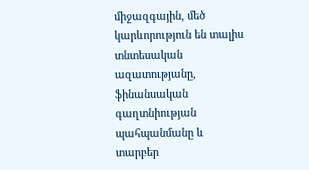միջազգային, մեծ կարևորություն են տալիս տնտեսական ազատությանը, ֆինանսական գաղտնիության պահպանմանը և տարբեր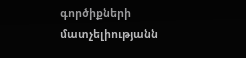գործիքների մատչելիությանն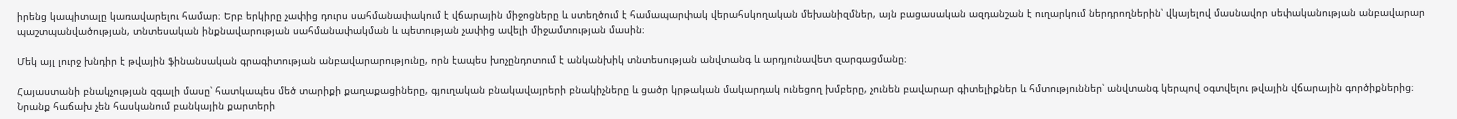իրենց կապիտալը կառավարելու համար։ Երբ երկիրը չափից դուրս սահմանափակում է վճարային միջոցները և ստեղծում է համապարփակ վերահսկողական մեխանիզմներ, այն բացասական ազդանշան է ուղարկում ներդրողներին՝ վկայելով մասնավոր սեփականության անբավարար պաշտպանվածության, տնտեսական ինքնավարության սահմանափակման և պետության չափից ավելի միջամտության մասին։

Մեկ այլ լուրջ խնդիր է թվային ֆինանսական գրագիտության անբավարարությունը, որն էապես խոչընդոտում է անկանխիկ տնտեսության անվտանգ և արդյունավետ զարգացմանը։

Հայաստանի բնակչության զգալի մասը՝ հատկապես մեծ տարիքի քաղաքացիները, գյուղական բնակավայրերի բնակիչները և ցածր կրթական մակարդակ ունեցող խմբերը, չունեն բավարար գիտելիքներ և հմտություններ՝ անվտանգ կերպով օգտվելու թվային վճարային գործիքներից։ Նրանք հաճախ չեն հասկանում բանկային քարտերի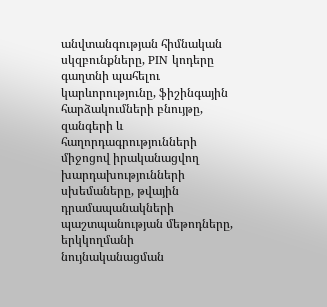անվտանգության հիմնական սկզբունքները, PIN կոդերը գաղտնի պահելու կարևորությունը, ֆիշինգային հարձակումների բնույթը, զանգերի և հաղորդագրությունների միջոցով իրականացվող խարդախությունների սխեմաները, թվային դրամապանակների պաշտպանության մեթոդները, երկկողմանի նույնականացման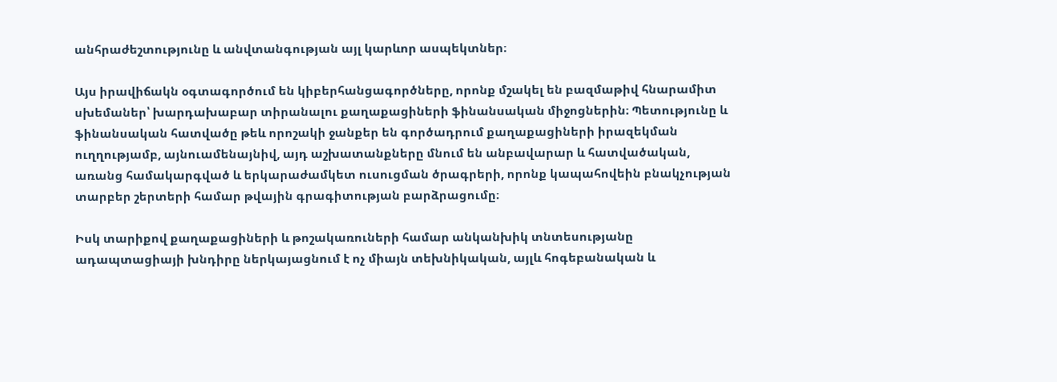անհրաժեշտությունը և անվտանգության այլ կարևոր ասպեկտներ։

Այս իրավիճակն օգտագործում են կիբերհանցագործները, որոնք մշակել են բազմաթիվ հնարամիտ սխեմաներ՝ խարդախաբար տիրանալու քաղաքացիների ֆինանսական միջոցներին։ Պետությունը և ֆինանսական հատվածը թեև որոշակի ջանքեր են գործադրում քաղաքացիների իրազեկման ուղղությամբ, այնուամենայնիվ, այդ աշխատանքները մնում են անբավարար և հատվածական, առանց համակարգված և երկարաժամկետ ուսուցման ծրագրերի, որոնք կապահովեին բնակչության տարբեր շերտերի համար թվային գրագիտության բարձրացումը։

Իսկ տարիքով քաղաքացիների և թոշակառուների համար անկանխիկ տնտեսությանը ադապտացիայի խնդիրը ներկայացնում է ոչ միայն տեխնիկական, այլև հոգեբանական և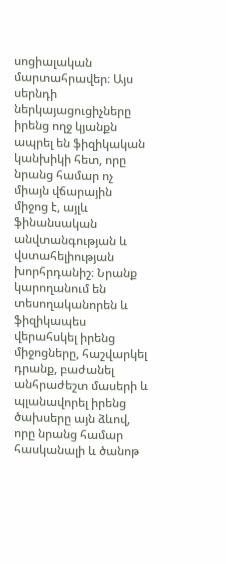սոցիալական մարտահրավեր։ Այս սերնդի ներկայացուցիչները իրենց ողջ կյանքն ապրել են ֆիզիկական կանխիկի հետ, որը նրանց համար ոչ միայն վճարային միջոց է, այլև ֆինանսական անվտանգության և վստահելիության խորհրդանիշ։ Նրանք կարողանում են տեսողականորեն և ֆիզիկապես վերահսկել իրենց միջոցները, հաշվարկել դրանք, բաժանել անհրաժեշտ մասերի և պլանավորել իրենց ծախսերը այն ձևով, որը նրանց համար հասկանալի և ծանոթ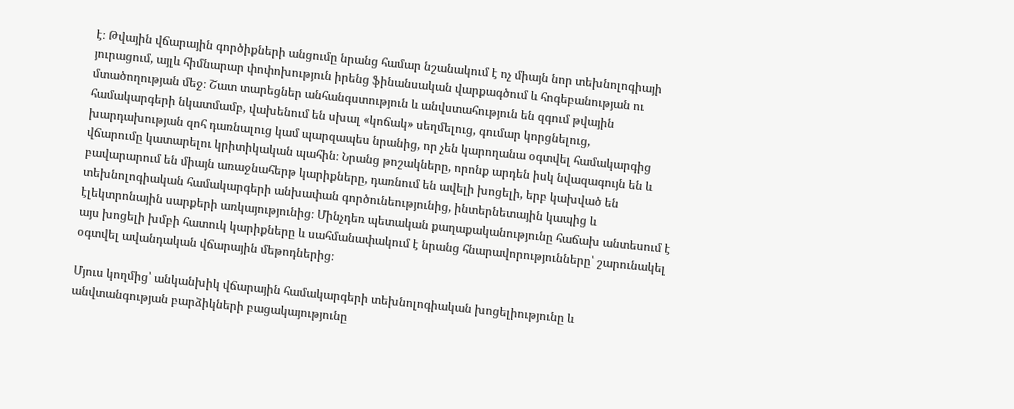է։ Թվային վճարային գործիքների անցումը նրանց համար նշանակում է ոչ միայն նոր տեխնոլոգիայի յուրացում, այլև հիմնարար փոփոխություն իրենց ֆինանսական վարքագծում և հոգեբանության ու մտածողության մեջ։ Շատ տարեցներ անհանգստություն և անվստահություն են զգում թվային համակարգերի նկատմամբ, վախենում են սխալ «կոճակ» սեղմելուց, գումար կորցնելուց, խարդախության զոհ դառնալուց կամ պարզապես նրանից, որ չեն կարողանա օգտվել համակարգից վճարումը կատարելու կրիտիկական պահին։ Նրանց թոշակները, որոնք արդեն իսկ նվազագույն են և բավարարում են միայն առաջնահերթ կարիքները, դառնում են ավելի խոցելի, երբ կախված են տեխնոլոգիական համակարգերի անխափան գործունեությունից, ինտերնետային կապից և էլեկտրոնային սարքերի առկայությունից։ Մինչդեռ պետական քաղաքականությունը հաճախ անտեսում է այս խոցելի խմբի հատուկ կարիքները և սահմանափակում է նրանց հնարավորությունները՝ շարունակել օգտվել ավանդական վճարային մեթոդներից։

Մյուս կողմից՝ անկանխիկ վճարային համակարգերի տեխնոլոգիական խոցելիությունը և անվտանգության բարձիկների բացակայությունը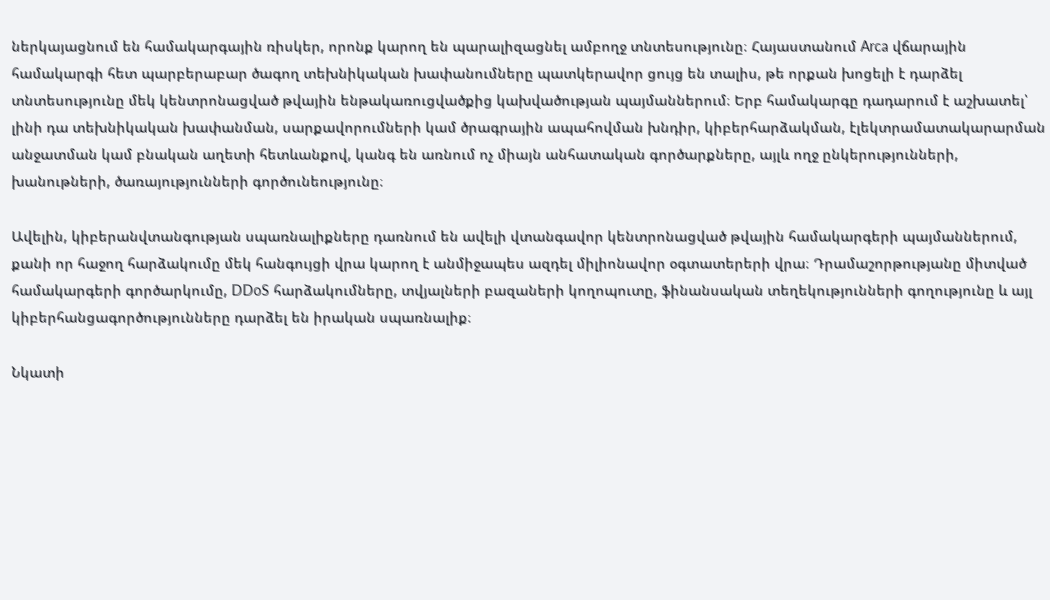ներկայացնում են համակարգային ռիսկեր, որոնք կարող են պարալիզացնել ամբողջ տնտեսությունը։ Հայաստանում Arca վճարային համակարգի հետ պարբերաբար ծագող տեխնիկական խափանումները պատկերավոր ցույց են տալիս, թե որքան խոցելի է դարձել տնտեսությունը մեկ կենտրոնացված թվային ենթակառուցվածքից կախվածության պայմաններում։ Երբ համակարգը դադարում է աշխատել՝ լինի դա տեխնիկական խափանման, սարքավորումների կամ ծրագրային ապահովման խնդիր, կիբերհարձակման, էլեկտրամատակարարման անջատման կամ բնական աղետի հետևանքով, կանգ են առնում ոչ միայն անհատական գործարքները, այլև ողջ ընկերությունների, խանութների, ծառայությունների գործունեությունը։

Ավելին, կիբերանվտանգության սպառնալիքները դառնում են ավելի վտանգավոր կենտրոնացված թվային համակարգերի պայմաններում, քանի որ հաջող հարձակումը մեկ հանգույցի վրա կարող է անմիջապես ազդել միլիոնավոր օգտատերերի վրա։ Դրամաշորթությանը միտված համակարգերի գործարկումը, DDoS հարձակումները, տվյալների բազաների կողոպուտը, ֆինանսական տեղեկությունների գողությունը և այլ կիբերհանցագործությունները դարձել են իրական սպառնալիք։

Նկատի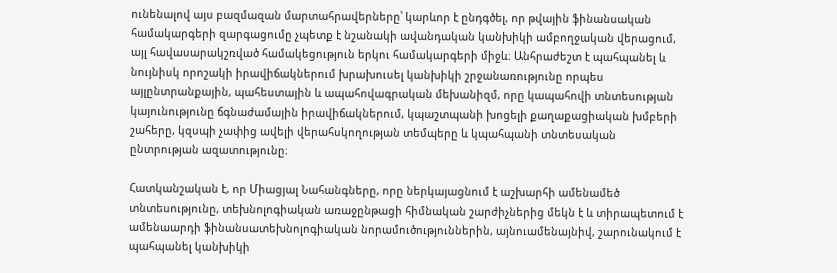ունենալով այս բազմազան մարտահրավերները՝ կարևոր է ընդգծել, որ թվային ֆինանսական համակարգերի զարգացումը չպետք է նշանակի ավանդական կանխիկի ամբողջական վերացում, այլ հավասարակշռված համակեցություն երկու համակարգերի միջև։ Անհրաժեշտ է պահպանել և նույնիսկ որոշակի իրավիճակներում խրախուսել կանխիկի շրջանառությունը որպես այլընտրանքային, պահեստային և ապահովագրական մեխանիզմ, որը կապահովի տնտեսության կայունությունը ճգնաժամային իրավիճակներում, կպաշտպանի խոցելի քաղաքացիական խմբերի շահերը, կզսպի չափից ավելի վերահսկողության տեմպերը և կպահպանի տնտեսական ընտրության ազատությունը։

Հատկանշական է, որ Միացյալ Նահանգները, որը ներկայացնում է աշխարհի ամենամեծ տնտեսությունը, տեխնոլոգիական առաջընթացի հիմնական շարժիչներից մեկն է և տիրապետում է ամենաարդի ֆինանսատեխնոլոգիական նորամուծություններին, այնուամենայնիվ, շարունակում է պահպանել կանխիկի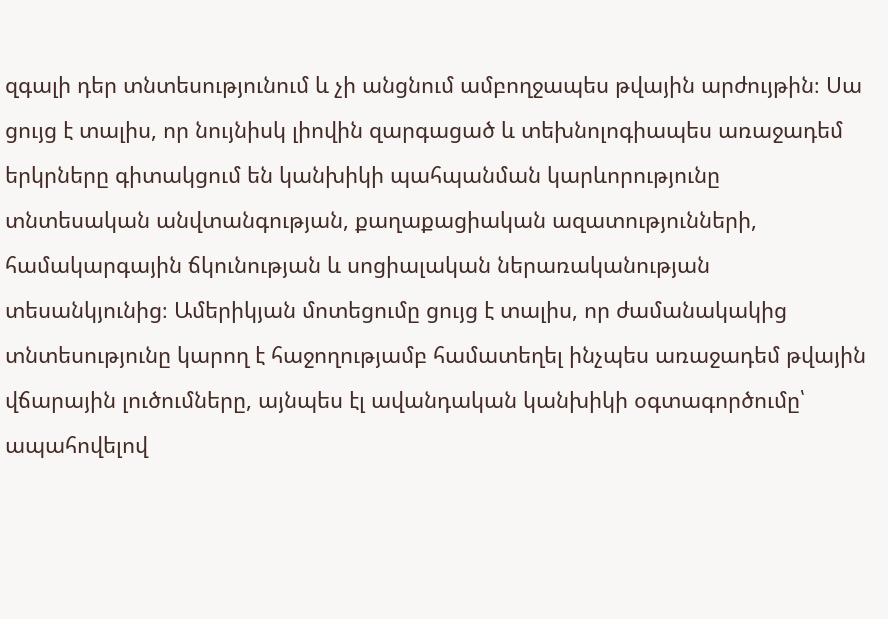զգալի դեր տնտեսությունում և չի անցնում ամբողջապես թվային արժույթին։ Սա ցույց է տալիս, որ նույնիսկ լիովին զարգացած և տեխնոլոգիապես առաջադեմ երկրները գիտակցում են կանխիկի պահպանման կարևորությունը տնտեսական անվտանգության, քաղաքացիական ազատությունների, համակարգային ճկունության և սոցիալական ներառականության տեսանկյունից։ Ամերիկյան մոտեցումը ցույց է տալիս, որ ժամանակակից տնտեսությունը կարող է հաջողությամբ համատեղել ինչպես առաջադեմ թվային վճարային լուծումները, այնպես էլ ավանդական կանխիկի օգտագործումը՝ ապահովելով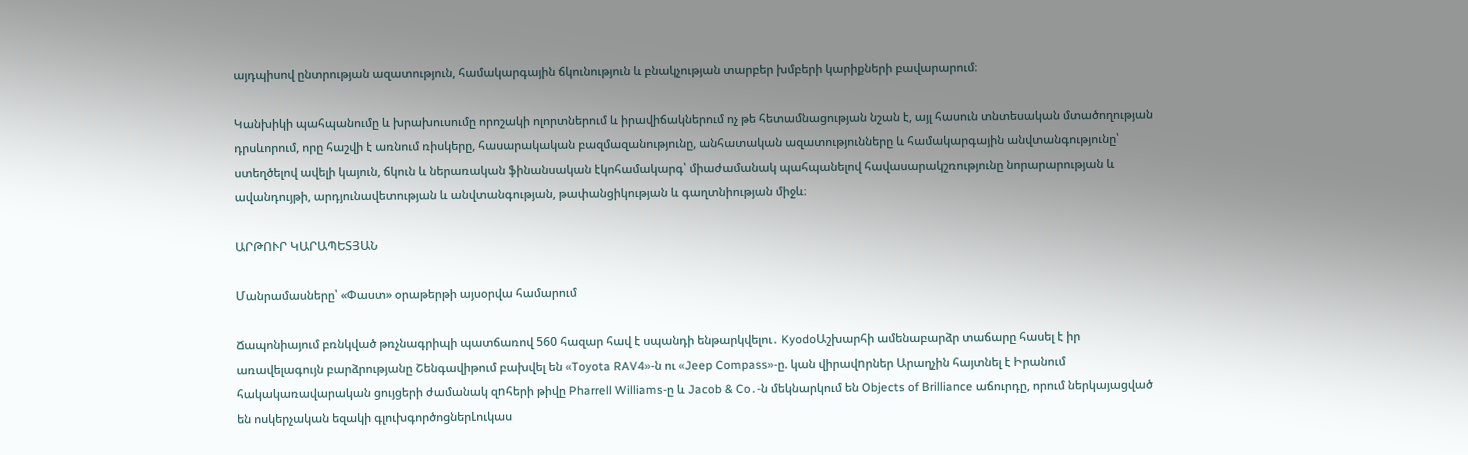այդպիսով ընտրության ազատություն, համակարգային ճկունություն և բնակչության տարբեր խմբերի կարիքների բավարարում։

Կանխիկի պահպանումը և խրախուսումը որոշակի ոլորտներում և իրավիճակներում ոչ թե հետամնացության նշան է, այլ հասուն տնտեսական մտածողության դրսևորում, որը հաշվի է առնում ռիսկերը, հասարակական բազմազանությունը, անհատական ազատությունները և համակարգային անվտանգությունը՝ ստեղծելով ավելի կայուն, ճկուն և ներառական ֆինանսական էկոհամակարգ՝ միաժամանակ պահպանելով հավասարակշռությունը նորարարության և ավանդույթի, արդյունավետության և անվտանգության, թափանցիկության և գաղտնիության միջև։

ԱՐԹՈՒՐ ԿԱՐԱՊԵՏՅԱՆ

Մանրամասները՝ «Փաստ» օրաթերթի այսօրվա համարում

Ճապոնիայում բռնկված թռչնագրիպի պատճառով 560 հազար հավ է սպանդի ենթարկվելու․ KyodoԱշխարհի ամենաբարձր տաճարը հասել է իր առավելագույն բարձրությանը Շենգավիթում բախվել են «Toyota RAV4»-ն ու «Jeep Compass»-ը. կան վիրավnրներ Արաղչին հայտնել է Իրանում հակակառավարական ցույցերի ժամանակ զnհերի թիվը Pharrell Williams-ը և Jacob & Co․-ն մեկնարկում են Objects of Brilliance աճուրդը, որում ներկայացված են ոսկերչական եզակի գլուխգործոցներԼուկաս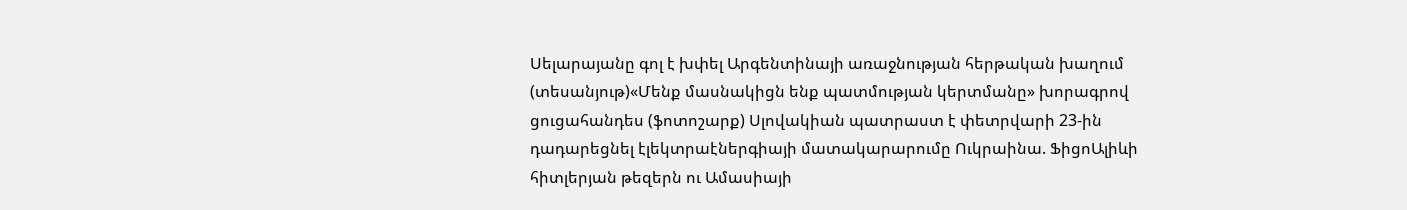Սելարայանը գոլ է խփել Արգենտինայի առաջնության հերթական խաղում (տեսանյութ)«Մենք մասնակիցն ենք պատմության կերտմանը» խորագրով ցուցահանդես (ֆոտոշարք) Սլովակիան պատրաստ է փետրվարի 23-ին դադարեցնել էլեկտրաէներգիայի մատակարարումը Ուկրաինա. ՖիցոԱլիևի հիտլերյան թեզերն ու Ամասիայի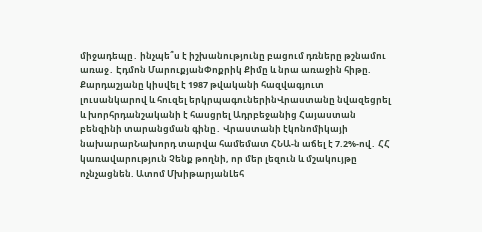միջադեպը․ ինչպե՞ս է իշխանությունը բացում դռները թշնամու առաջ․ Էդմոն ՄարուքյանՓոքրիկ Քիմը և նրա առաջին հիթը. Քարդաշյանը կիսվել է 1987 թվականի հազվագյուտ լուսանկարով և հուզել երկրպագուներինՎրաստանը նվազեցրել և խորհրդանշականի է հասցրել Ադրբեջանից Հայաստան բենզինի տարանցման գինը․ Վրաստանի էկոնոմիկայի նախարարՆախորդ տարվա համեմատ ՀՆԱ-ն աճել է 7.2%-ով․ ՀՀ կառավարություն Չենք թողնի, որ մեր լեզուն և մշակույթը ոչնչացնեն. Ատոմ ՄխիթարյանԼեհ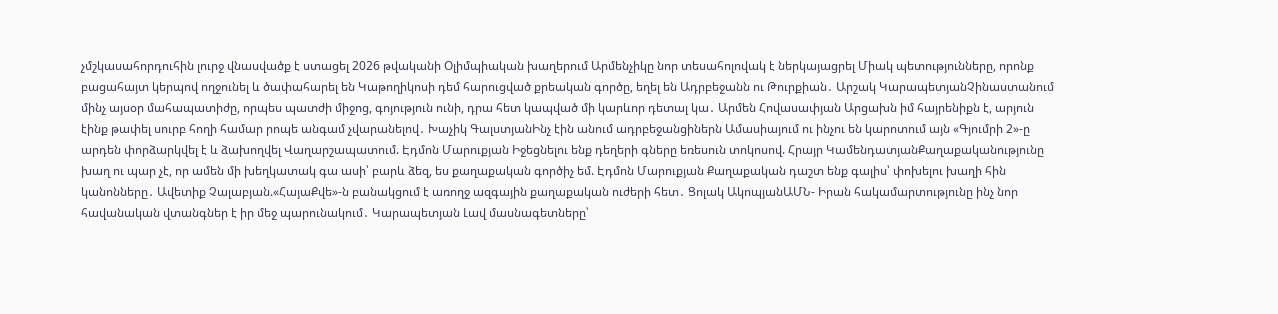չմշկասահորդուհին լուրջ վնասվածք է ստացել 2026 թվականի Օլիմպիական խաղերում Արմենչիկը նոր տեսահոլովակ է ներկայացրել Միակ պետությունները, որոնք բացահայտ կերպով ողջունել և ծափահարել են Կաթողիկոսի դեմ հարուցված քրեական գործը, եղել են Ադրբեջանն ու Թուրքիան․ Արշակ ԿարապետյանՉինաստանում մինչ այսօր մահապատիժը, որպես պատժի միջոց, գոյություն ունի, դրա հետ կապված մի կարևոր դետալ կա․ Արմեն Հովասափյան Արցախն իմ հայրենիքն է, արյուն էինք թափել սուրբ հողի համար րոպե անգամ չվարանելով․ Խաչիկ ԳալստյանԻնչ էին անում ադրբեջանցիներն Ամասիայում ու ինչու են կարոտում այն «Գյումրի 2»-ը արդեն փորձարկվել է և ձախողվել Վաղարշապատում. Էդմոն Մարուքյան Իջեցնելու ենք դեղերի գները եռեսուն տոկոսով. Հրայր ԿամենդատյանՔաղաքականությունը խաղ ու պար չէ, որ ամեն մի խեղկատակ գա ասի՝ բարև ձեզ, ես քաղաքական գործիչ եմ. Էդմոն Մարուքյան Քաղաքական դաշտ ենք գալիս՝ փոխելու խաղի հին կանոնները․ Ավետիք Չալաբյան.«ՀայաՔվե»-ն բանակցում է առողջ ազգային քաղաքական ուժերի հետ․ Ցոլակ ԱկոպյանԱՄՆ- Իրան հակամարտությունը ինչ նոր հավանական վտանգներ է իր մեջ պարունակում․ Կարապետյան Լավ մասնագետները՝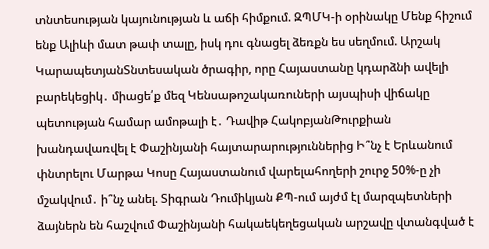տնտեսության կայունության և աճի հիմքում. ԶՊՄԿ-ի օրինակը Մենք հիշում ենք Ալիևի մատ թափ տալը, իսկ դու գնացել ձեռքն ես սեղմում. Արշակ ԿարապետյանՏնտեսական ծրագիր, որը Հայաստանը կդարձնի ավելի բարեկեցիկ․ միացե՛ք մեզ Կենսաթոշակառուների այսպիսի վիճակը պետության համար ամոթալի է․ Դավիթ ՀակոբյանԹուրքիան խանդավառվել է Փաշինյանի հայտարարություններից Ի՞նչ է Երևանում փնտրելու Մարթա Կոսը Հայաստանում վարելահողերի շուրջ 50%-ը չի մշակվում․ ի՞նչ անել. Տիգրան Դումիկյան ՔՊ-ում այժմ էլ մարզպետների ձայներն են հաշվում Փաշինյանի հակաեկեղեցական արշավը վտանգված է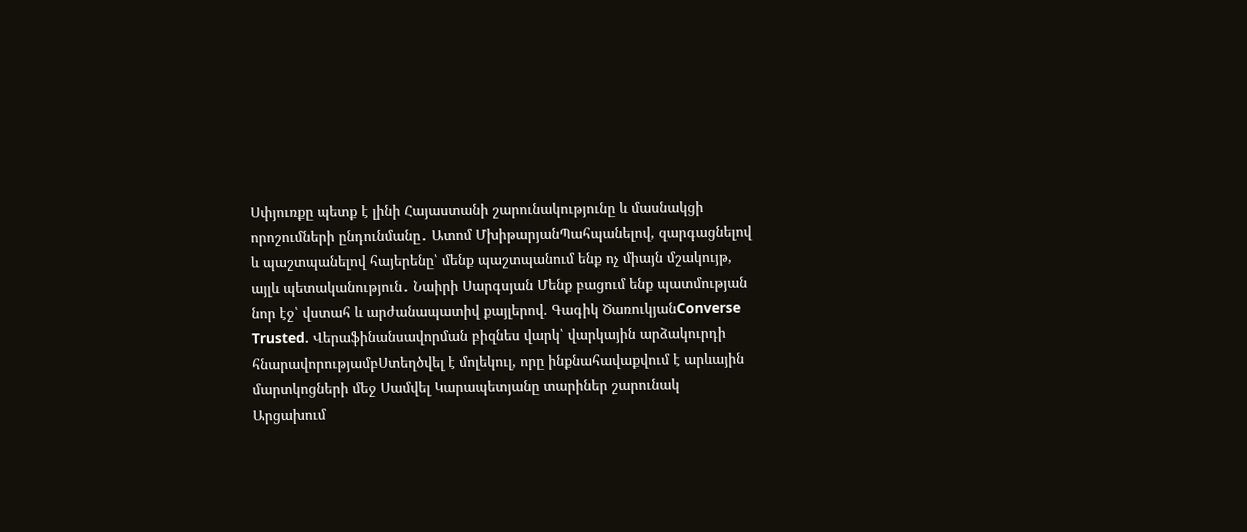Սփյուռքը պետք է լինի Հայաստանի շարունակությունը և մասնակցի որոշումների ընդունմանը․ Ատոմ ՄխիթարյանՊահպանելով, զարգացնելով և պաշտպանելով հայերենը՝ մենք պաշտպանում ենք ոչ միայն մշակույթ, այլև պետականություն․ Նաիրի Սարգսյան Մենք բացում ենք պատմության նոր էջ՝ վստահ և արժանապատիվ քայլերով. Գագիկ ԾառուկյանConverse Trusted. Վերաֆինանսավորման բիզնես վարկ՝ վարկային արձակուրդի հնարավորությամբՍտեղծվել է մոլեկուլ, որը ինքնահավաքվում է արևային մարտկոցների մեջ Սամվել Կարապետյանը տարիներ շարունակ Արցախում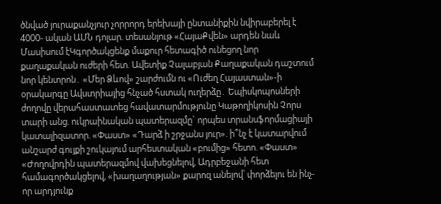ծնված յուրաքանչյուր չորրորդ երեխայի ընտանիքին նվիրաբերել է 4000- ական ԱՄՆ դոլար. տեսանյութ «ՀայաՔվեն» արդեն նաև Մասիսում էԿգործակցենք մաքուր հետագիծ ունեցող նոր քաղաքական ուժերի հետ. Ավետիք Չալաբյան Քաղաքական դաշտում նոր կենտրոն․ «Մեր Ձևով» շարժումն ու «Ուժեղ Հայաստան»-ի օրակարգը Ավստրիայից հնչած հստակ ուղերձը․ Եպիսկոպոսների ժողովը վերահաստատեց հավատարմությունը Կաթողիկոսին Չորս տարի անց. ուկրաինական պատերազմը` որպես տրանսֆորմացիայի կատալիզատոր. «Փաստ» «Դարձ ի շրջանս յուր». ի՞նչ է կատարվում անշարժ գույքի շուկայում արհեստական «բումից» հետո. «Փաստ» «Ժողովրդին պատերազմով վախեցնելով, Ադրբեջանի հետ համագործակցելով, «խաղաղության» քարոզ անելով՝ փորձելու են ինչ-որ արդյունք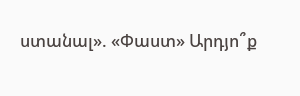ստանալ». «Փաստ» Արդյո՞ք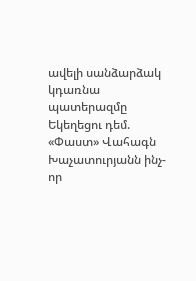ավելի սանձարձակ կդառնա պատերազմը Եկեղեցու դեմ. «Փաստ» Վահագն Խաչատուրյանն ինչ-որ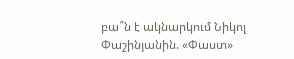բա՞ն է ակնարկում Նիկոլ Փաշինյանին. «Փաստ»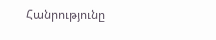Հանրությունը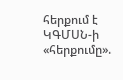հերքում է ԿԳՄՍՆ-ի «հերքումը».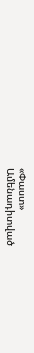«Փաստ»
Ամենադիտված